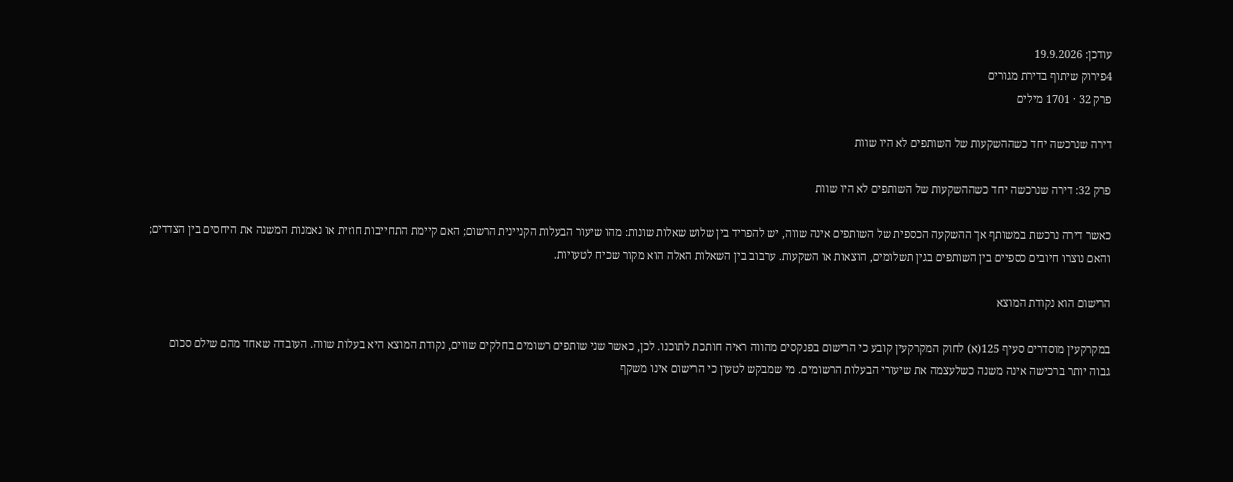עודכן: 19.9.2026
4פירוק שיתוף בדירת מגורים
פרק 32 · 1701 מילים

דירה שנרכשה יחד כשההשקעות של השותפים לא היו שוות

פרק 32: דירה שנרכשה יחד כשההשקעות של השותפים לא היו שוות

כאשר דירה נרכשת במשותף אך ההשקעה הכספית של השותפים אינה שווה, יש להפריד בין שלוש שאלות שונות: מהו שיעור הבעלות הקניינית הרשום; האם קיימת התחייבות חוזית או נאמנות המשנה את היחסים בין הצדדים; והאם נוצרו חיובים כספיים בין השותפים בגין תשלומים, הוצאות או השקעות. ערבוב בין השאלות האלה הוא מקור שכיח לטעויות.

הרישום הוא נקודת המוצא

במקרקעין מוסדרים סעיף 125(א) לחוק המקרקעין קובע כי הרישום בפנקסים מהווה ראיה חותכת לתוכנו. לכן, כאשר שני שותפים רשומים בחלקים שווים, נקודת המוצא היא בעלות שווה. העובדה שאחד מהם שילם סכום גבוה יותר ברכישה אינה משנה כשלעצמה את שיעורי הבעלות הרשומים. מי שמבקש לטעון כי הרישום אינו משקף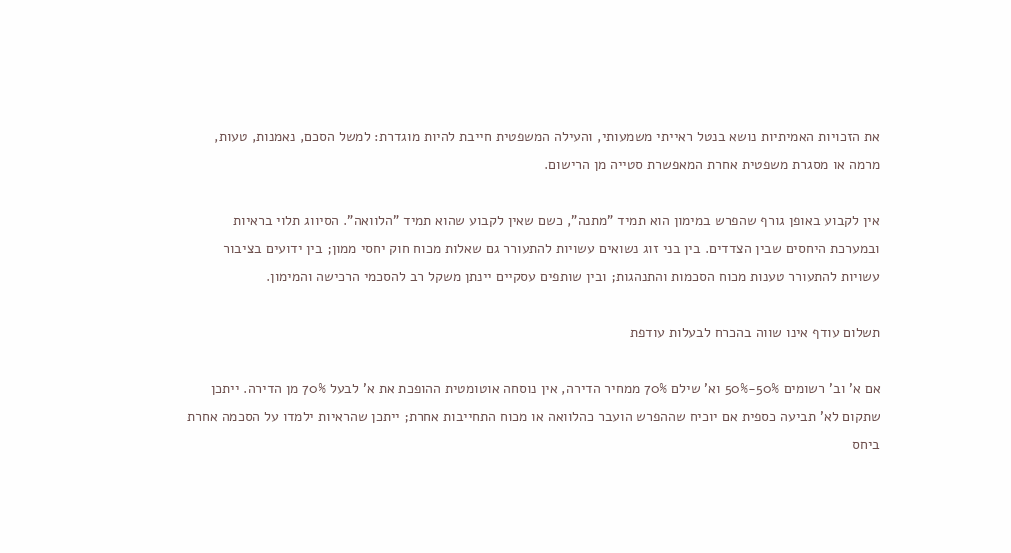את הזכויות האמיתיות נושא בנטל ראייתי משמעותי, והעילה המשפטית חייבת להיות מוגדרת: למשל הסכם, נאמנות, טעות, מרמה או מסגרת משפטית אחרת המאפשרת סטייה מן הרישום.

אין לקבוע באופן גורף שהפרש במימון הוא תמיד "מתנה", כשם שאין לקבוע שהוא תמיד "הלוואה". הסיווג תלוי בראיות ובמערכת היחסים שבין הצדדים. בין בני זוג נשואים עשויות להתעורר גם שאלות מכוח חוק יחסי ממון; בין ידועים בציבור עשויות להתעורר טענות מכוח הסכמות והתנהגות; ובין שותפים עסקיים יינתן משקל רב להסכמי הרכישה והמימון.

תשלום עודף אינו שווה בהכרח לבעלות עודפת

אם א' וב' רשומים 50%-50% וא' שילם 70% ממחיר הדירה, אין נוסחה אוטומטית ההופכת את א' לבעל 70% מן הדירה. ייתכן שתקום לא' תביעה כספית אם יוכיח שההפרש הועבר כהלוואה או מכוח התחייבות אחרת; ייתכן שהראיות ילמדו על הסכמה אחרת ביחס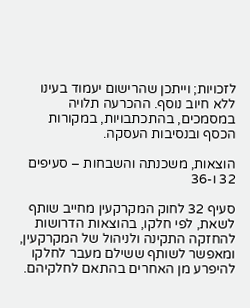לזכויות; וייתכן שהרישום יעמוד בעינו ללא חיוב נוסף. ההכרעה תלויה במסמכים, בהתכתבויות, במקורות הכסף ובנסיבות העסקה.

הוצאות, משכנתה והשבחות – סעיפים 32 ו-36

סעיף 32 לחוק המקרקעין מחייב שותף לשאת, לפי חלקו, בהוצאות הדרושות להחזקה התקינה ולניהול של המקרקעין, ומאפשר לשותף ששילם מעבר לחלקו להיפרע מן האחרים בהתאם לחלקיהם.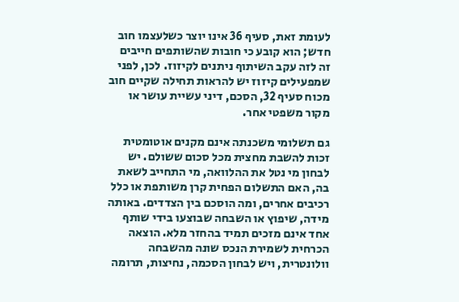לעומת זאת, סעיף 36 אינו יוצר כשלעצמו חוב חדש; הוא קובע כי חובות שהשותפים חייבים זה לזה עקב השיתוף ניתנים לקיזוז. לכן, לפני שמפעילים קיזוז יש להראות תחילה שקיים חוב מכוח סעיף 32, הסכם, דיני עשיית עושר או מקור משפטי אחר.

גם תשלומי משכנתה אינם מקנים אוטומטית זכות להשבת מחצית מכל סכום ששולם. יש לבחון מי נטל את ההלוואה, מי התחייב לשאת בה, האם התשלום הפחית קרן משותפת או כלל רכיבים אחרים, ומה הוסכם בין הצדדים. באותה מידה, שיפוץ או השבחה שבוצעו בידי שותף אחד אינם מזכים תמיד בהחזר מלא. הוצאה הכרחית לשמירת הנכס שונה מהשבחה וולונטרית, ויש לבחון הסכמה, נחיצות, תרומה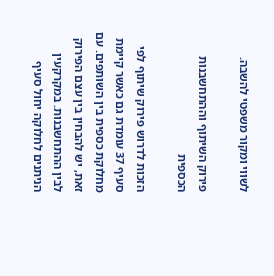לשווי ומקור משפטי להשבה.

פירוק השיתוף וההתחשבנות הכספית

הזכות לדרוש פירוק שיתוף לפי סעיף 37 עומדת גם כאשר קיימת מחלוקת כספית בין השותפים. עם זאת, יש להבחין בין עצם הפירוק לבין ההתחשבנות. במקרקעין הניתנים לחלוקה יחול סעיף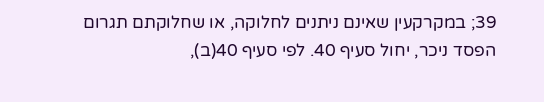39; במקרקעין שאינם ניתנים לחלוקה, או שחלוקתם תגרום הפסד ניכר, יחול סעיף 40. לפי סעיף 40(ב),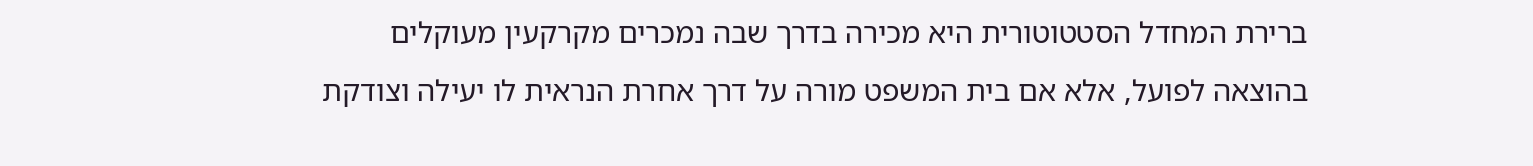ברירת המחדל הסטטוטורית היא מכירה בדרך שבה נמכרים מקרקעין מעוקלים בהוצאה לפועל, אלא אם בית המשפט מורה על דרך אחרת הנראית לו יעילה וצודקת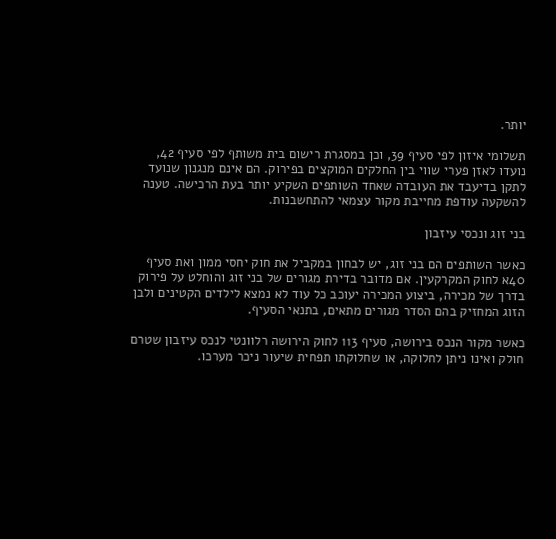יותר.

תשלומי איזון לפי סעיף 39, וכן במסגרת רישום בית משותף לפי סעיף 42, נועדו לאזן פערי שווי בין החלקים המוקצים בפירוק. הם אינם מנגנון שנועד לתקן בדיעבד את העובדה שאחד השותפים השקיע יותר בעת הרכישה. טענה להשקעה עודפת מחייבת מקור עצמאי להתחשבנות.

בני זוג ונכסי עיזבון

כאשר השותפים הם בני זוג, יש לבחון במקביל את חוק יחסי ממון ואת סעיף 40א לחוק המקרקעין. אם מדובר בדירת מגורים של בני זוג והוחלט על פירוק בדרך של מכירה, ביצוע המכירה יעוכב כל עוד לא נמצא לילדים הקטינים ולבן הזוג המחזיק בהם הסדר מגורים מתאים, בתנאי הסעיף.

כאשר מקור הנכס בירושה, סעיף 113 לחוק הירושה רלוונטי לנכס עיזבון שטרם חולק ואינו ניתן לחלוקה, או שחלוקתו תפחית שיעור ניכר מערכו.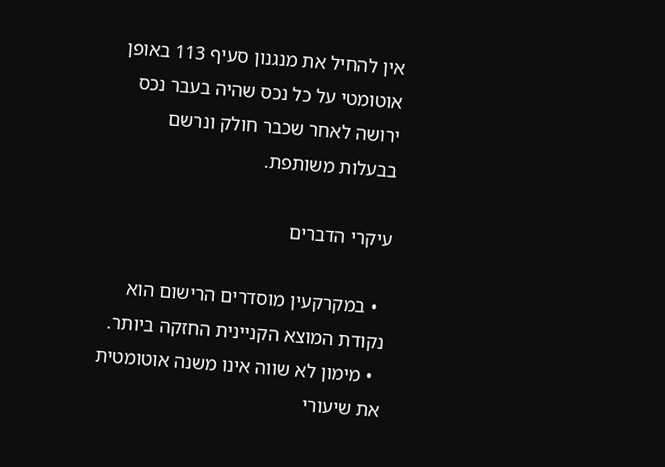אין להחיל את מנגנון סעיף 113 באופן אוטומטי על כל נכס שהיה בעבר נכס ירושה לאחר שכבר חולק ונרשם בבעלות משותפת.

עיקרי הדברים

  • במקרקעין מוסדרים הרישום הוא נקודת המוצא הקניינית החזקה ביותר.
  • מימון לא שווה אינו משנה אוטומטית את שיעורי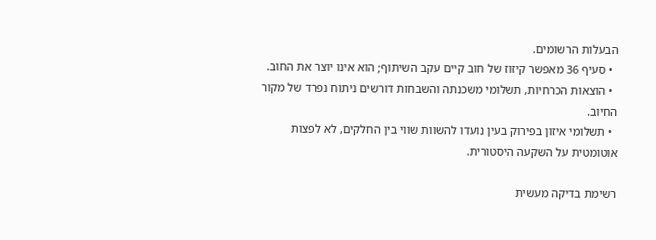הבעלות הרשומים.
  • סעיף 36 מאפשר קיזוז של חוב קיים עקב השיתוף; הוא אינו יוצר את החוב.
  • הוצאות הכרחיות, תשלומי משכנתה והשבחות דורשים ניתוח נפרד של מקור החיוב.
  • תשלומי איזון בפירוק בעין נועדו להשוות שווי בין החלקים, לא לפצות אוטומטית על השקעה היסטורית.

רשימת בדיקה מעשית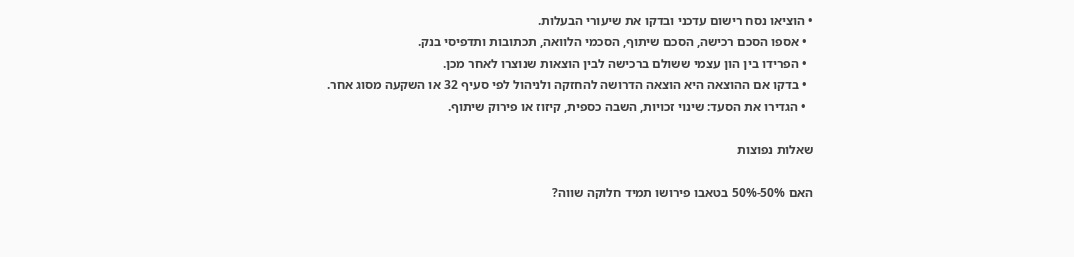• הוציאו נסח רישום עדכני ובדקו את שיעורי הבעלות.
  • אספו הסכם רכישה, הסכם שיתוף, הסכמי הלוואה, תכתובות ותדפיסי בנק.
  • הפרידו בין הון עצמי ששולם ברכישה לבין הוצאות שנוצרו לאחר מכן.
  • בדקו אם ההוצאה היא הוצאה הדרושה להחזקה ולניהול לפי סעיף 32 או השקעה מסוג אחר.
  • הגדירו את הסעד: שינוי זכויות, השבה כספית, קיזוז או פירוק שיתוף.

שאלות נפוצות

האם 50%-50% בטאבו פירושו תמיד חלוקה שווה?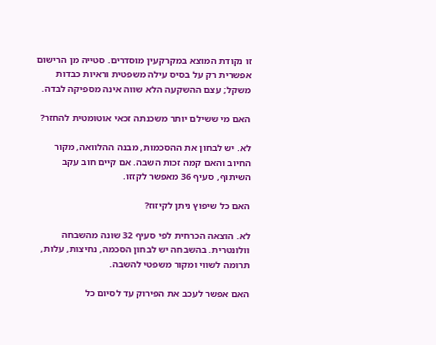זו נקודת המוצא במקרקעין מוסדרים. סטייה מן הרישום אפשרית רק על בסיס עילה משפטית וראיות כבדות משקל; עצם ההשקעה הלא שווה אינה מספיקה לבדה.

האם מי ששילם יותר משכנתה זכאי אוטומטית להחזר?

לא. יש לבחון את ההסכמות, מבנה ההלוואה, מקור החיוב והאם קמה זכות השבה. אם קיים חוב עקב השיתוף, סעיף 36 מאפשר לקזזו.

האם כל שיפוץ ניתן לקיזוז?

לא. הוצאה הכרחית לפי סעיף 32 שונה מהשבחה וולונטרית. בהשבחה יש לבחון הסכמה, נחיצות, עלות, תרומה לשווי ומקור משפטי להשבה.

האם אפשר לעכב את הפירוק עד לסיום כל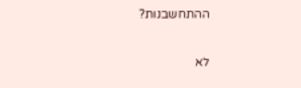ההתחשבנות?

לא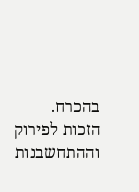בהכרח. הזכות לפירוק וההתחשבנות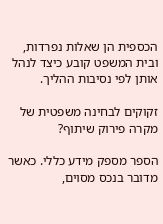הכספית הן שאלות נפרדות, ובית המשפט קובע כיצד לנהל אותן לפי נסיבות ההליך.

זקוקים לבחינה משפטית של מקרה פירוק שיתוף?

הספר מספק מידע כללי. כאשר מדובר בנכס מסוים,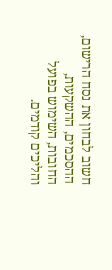חשוב לבחון את נסח הרישום, ההסכמים, ההשקעות, החובות, השימוש בפועל והליכים קודמים.